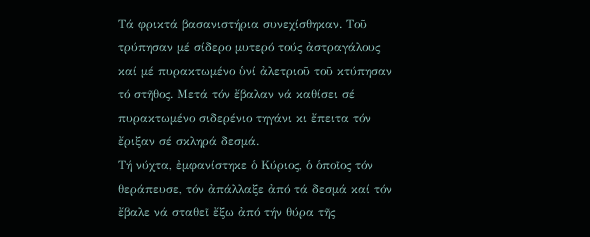Τά φρικτά βασανιστήρια συνεχίσθηκαν. Τοῦ τρύπησαν μέ σίδερο μυτερό τούς ἀστραγάλους καί μέ πυρακτωμένο ὑνί ἀλετριοῦ τοῦ κτύπησαν τό στῆθος. Μετά τόν ἔβαλαν νά καθίσει σέ πυρακτωμένο σιδερένιο τηγάνι κι ἔπειτα τόν ἔριξαν σέ σκληρά δεσμά.
Τή νύχτα, ἐμφανίστηκε ὁ Κύριος, ὁ ὁποῖος τόν θεράπευσε, τόν ἀπάλλαξε ἀπό τά δεσμά καί τόν ἔβαλε νά σταθεῖ ἔξω ἀπό τήν θύρα τῆς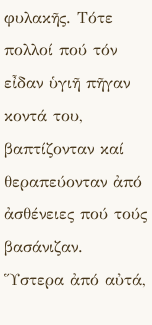φυλακῆς. Τότε πολλοί πού τόν εἶδαν ὑγιῆ πῆγαν κοντά του, βαπτίζονταν καί θεραπεύονταν ἀπό ἀσθένειες πού τούς βασάνιζαν.
Ὕστερα ἀπό αὐτά,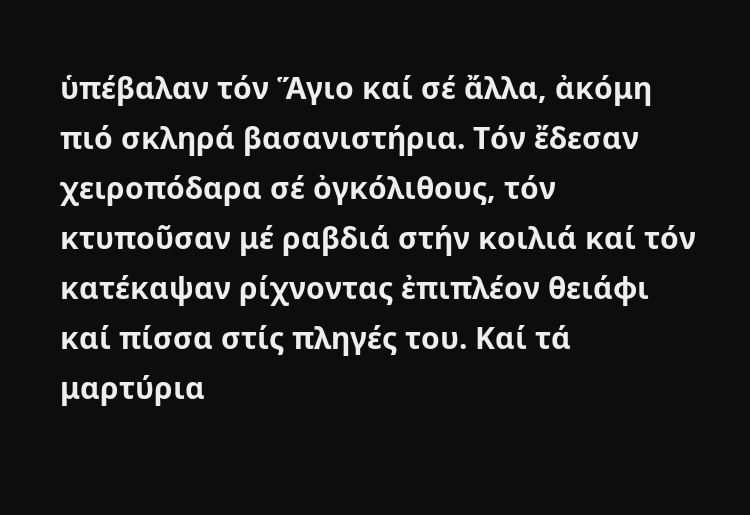ὑπέβαλαν τόν Ἅγιο καί σέ ἄλλα, ἀκόμη πιό σκληρά βασανιστήρια. Τόν ἔδεσαν χειροπόδαρα σέ ὀγκόλιθους, τόν κτυποῦσαν μέ ραβδιά στήν κοιλιά καί τόν κατέκαψαν ρίχνοντας ἐπιπλέον θειάφι καί πίσσα στίς πληγές του. Καί τά μαρτύρια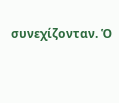συνεχίζονταν. Ὁ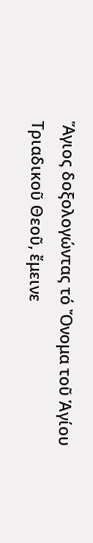Ἅγιος δοξολογώντας τό Ὄνομα τοῦ Ἁγίου Τριαδικοῦ Θεοῦ, ἔμεινε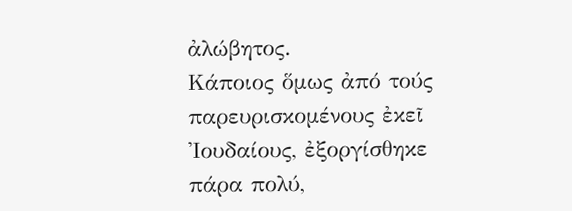ἀλώβητος.
Κάποιος ὅμως ἀπό τούς παρευρισκομένους ἐκεῖ Ἰουδαίους, ἐξοργίσθηκε πάρα πολύ,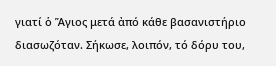γιατί ὁ Ἅγιος μετά ἀπό κάθε βασανιστήριο διασωζόταν. Σήκωσε, λοιπόν, τό δόρυ του,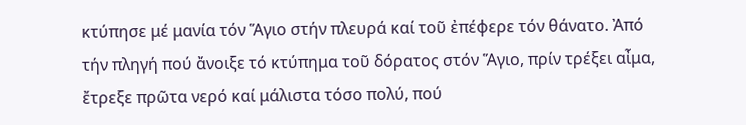κτύπησε μέ μανία τόν Ἅγιο στήν πλευρά καί τοῦ ἐπέφερε τόν θάνατο. Ἀπό τήν πληγή πού ἄνοιξε τό κτύπημα τοῦ δόρατος στόν Ἅγιο, πρίν τρέξει αἶμα, ἔτρεξε πρῶτα νερό καί μάλιστα τόσο πολύ, πού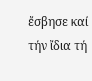ἔσβησε καί τήν ἴδια τή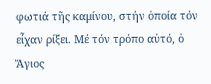φωτιά τῆς καμίνου, στήν ὁποία τόν εἶχαν ρίξει. Μέ τόν τρόπο αὐτό, ὁ Ἅγιος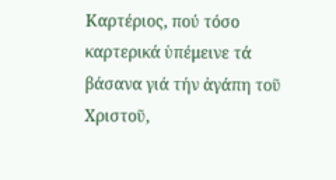Καρτέριος, πού τόσο καρτερικά ὑπέμεινε τά βάσανα γιά τήν ἀγάπη τοῦ Χριστοῦ,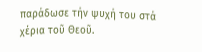παράδωσε τήν ψυχή του στά χέρια τοῦ Θεοῦ.